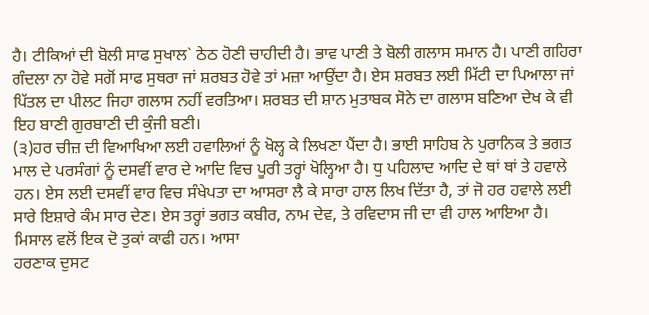ਹੈ। ਟੀਕਿਆਂ ਦੀ ਬੋਲੀ ਸਾਫ ਸੁਖਾਲ` ਠੇਠ ਹੋਣੀ ਚਾਹੀਦੀ ਹੈ। ਭਾਵ ਪਾਣੀ ਤੇ ਬੋਲੀ ਗਲਾਸ ਸਮਾਨ ਹੈ। ਪਾਣੀ ਗਹਿਰਾ ਗੰਦਲਾ ਨਾ ਹੋਵੇ ਸਗੋਂ ਸਾਫ ਸੁਥਰਾ ਜਾਂ ਸ਼ਰਬਤ ਹੋਵੇ ਤਾਂ ਮਜ਼ਾ ਆਉਂਦਾ ਹੈ। ਏਸ ਸ਼ਰਬਤ ਲਈ ਮਿੱਟੀ ਦਾ ਪਿਆਲਾ ਜਾਂ ਪਿੱਤਲ ਦਾ ਪੀਲਟ ਜਿਹਾ ਗਲਾਸ ਨਹੀਂ ਵਰਤਿਆ। ਸ਼ਰਬਤ ਦੀ ਸ਼ਾਨ ਮੁਤਾਬਕ ਸੋਨੇ ਦਾ ਗਲਾਸ ਬਣਿਆ ਦੇਖ ਕੇ ਵੀ ਇਹ ਬਾਣੀ ਗੁਰਬਾਣੀ ਦੀ ਕੁੰਜੀ ਬਣੀ।
(੩)ਹਰ ਚੀਜ਼ ਦੀ ਵਿਆਖਿਆ ਲਈ ਹਵਾਲਿਆਂ ਨੂੰ ਖੋਲ੍ਹ ਕੇ ਲਿਖਣਾ ਪੈਂਦਾ ਹੈ। ਭਾਈ ਸਾਹਿਬ ਨੇ ਪੁਰਾਨਿਕ ਤੇ ਭਗਤ ਮਾਲ ਦੇ ਪਰਸੰਗਾਂ ਨੂੰ ਦਸਵੀਂ ਵਾਰ ਦੇ ਆਦਿ ਵਿਚ ਪੂਰੀ ਤਰ੍ਹਾਂ ਖੋਲ੍ਹਿਆ ਹੈ। ਧੁ ਪਹਿਲਾਦ ਆਦਿ ਦੇ ਥਾਂ ਥਾਂ ਤੇ ਹਵਾਲੇ ਹਨ। ਏਸ ਲਈ ਦਸਵੀਂ ਵਾਰ ਵਿਚ ਸੰਖੇਪਤਾ ਦਾ ਆਸਰਾ ਲੈ ਕੇ ਸਾਰਾ ਹਾਲ ਲਿਖ ਦਿੱਤਾ ਹੈ, ਤਾਂ ਜੋ ਹਰ ਹਵਾਲੇ ਲਈ ਸਾਰੇ ਇਸ਼ਾਰੇ ਕੰਮ ਸਾਰ ਦੇਣ। ਏਸ ਤਰ੍ਹਾਂ ਭਗਤ ਕਬੀਰ, ਨਾਮ ਦੇਵ, ਤੇ ਰਵਿਦਾਸ ਜੀ ਦਾ ਵੀ ਹਾਲ ਆਇਆ ਹੈ। ਮਿਸਾਲ ਵਲੋਂ ਇਕ ਦੋ ਤੁਕਾਂ ਕਾਫੀ ਹਨ। ਆਸਾ
ਹਰਣਾਕ ਦੁਸਟ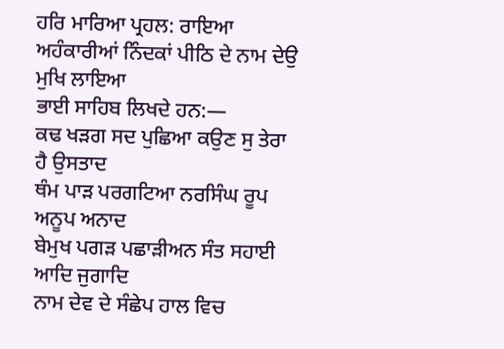ਹਰਿ ਮਾਰਿਆ ਪ੍ਰਹਲ: ਰਾਇਆ
ਅਹੰਕਾਰੀਆਂ ਨਿੰਦਕਾਂ ਪੀਠਿ ਦੇ ਨਾਮ ਦੇਉ ਮੁਖਿ ਲਾਇਆ
ਭਾਈ ਸਾਹਿਬ ਲਿਖਦੇ ਹਨ:—
ਕਢ ਖੜਗ ਸਦ ਪੁਛਿਆ ਕਉਣ ਸੁ ਤੇਰਾ ਹੈ ਉਸਤਾਦ
ਥੰਮ ਪਾੜ ਪਰਗਟਿਆ ਨਰਸਿੰਘ ਰੂਪ ਅਨੂਪ ਅਨਾਦ
ਬੇਮੁਖ ਪਗੜ ਪਛਾੜੀਅਨ ਸੰਤ ਸਹਾਈ ਆਦਿ ਜੁਗਾਦਿ
ਨਾਮ ਦੇਵ ਦੇ ਸੰਛੇਪ ਹਾਲ ਵਿਚ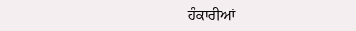ਹੰਕਾਰੀਆਂ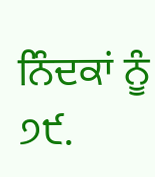ਨਿੰਦਕਾਂ ਨੂੰ
੭੯.